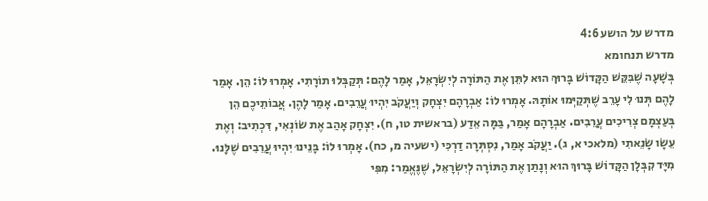מדרש על הושע 4:6
מדרש תנחומא
בְּשָׁעָה שֶׁבִּקֵּשׁ הַקָּדוֹשׁ בָּרוּךְ הוּא לִתֵּן אֶת הַתּוֹרָה לְיִשְׂרָאֵל, אָמַר לָהֶם: תְּקַבְּלוּ תוֹרָתִי. אָמְרוּ לוֹ: הֵן. אָמַר לָהֶם תְּנוּ לִי עָרֵב שֶׁתְּקַיְּמוּ אוֹתָהּ. אָמְרוּ לוֹ: אַבְרָהָם יִצְחָק וְיַעֲקֹב יִהְיוּ עֲרֵבִים. אָמַר לָהֶן. אֲבוֹתֵיכֶם הֵן בְּעַצְמָם צְרִיכִים עֲרֵבִים. אַבְרָהָם אָמַר, בַּמָּה אֵדַע (בראשית טו, ח). יִצְחָק אָהַב אֶת שׂוֹנְאִי, דִּכְתִיב: וְאֶת עֵשָׂו שָׂנֵאתִי (מלאכי א, ג). יַעֲקֹב אָמַר, נִסְתְּרָה דַרְכִּי (ישעיה מ, כח). אָמְרוּ לוֹ: בָּנֵינוּ יִהְיוּ עֲרֵבִים שֶׁלָּנוּ. מִיָּד קִבְּלָן הַקָּדוֹשׁ בָּרוּךְ הוּא וְנָתַן אֶת הַתּוֹרָה לְיִשְׂרָאֵל, שֶׁנֶּאֱמַר: מִפִּי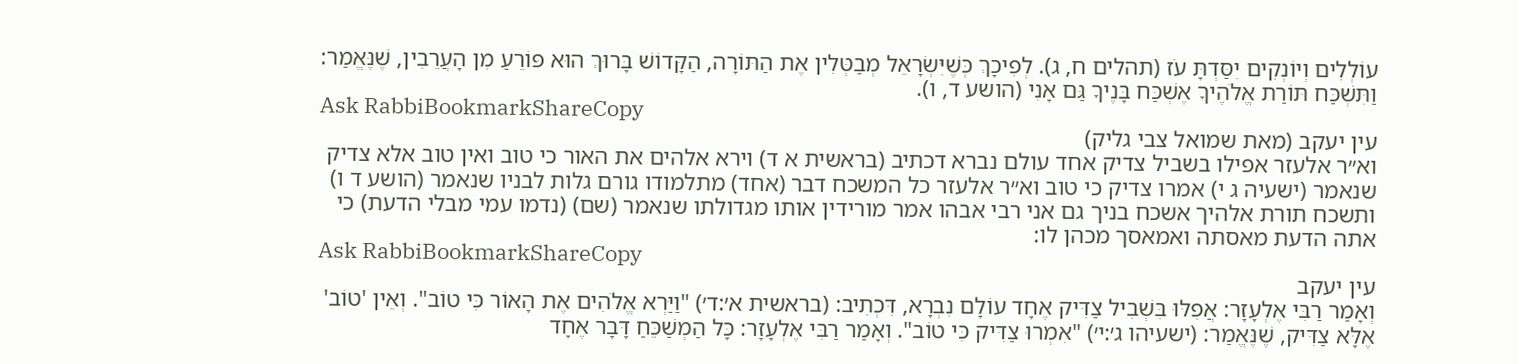עוֹלְלִים וְיוֹנְקִים יִסַּדְתָּ עֹז (תהלים ח, ג). לְפִיכָךְ כְּשֶׁיִּשְׂרָאֵל מְבַטְּלִין אֶת הַתּוֹרָה, הַקָּדוֹשׁ בָּרוּךְ הוּא פּוֹרֵעַ מִן הָעֲרֵבִין, שֶׁנֶּאֱמַר: וַתִּשְׁכַּח תּוֹרַת אֱלֹהֶיךָ אֶשְׁכַּח בָּנֶיךָ גַּם אָנִי (הושע ד, ו).
Ask RabbiBookmarkShareCopy
עין יעקב (מאת שמואל צבי גליק)
וא״ר אלעזר אפילו בשביל צדיק אחד עולם נברא דכתיב (בראשית א ד) וירא אלהים את האור כי טוב ואין טוב אלא צדיק שנאמר (ישעיה ג י) אמרו צדיק כי טוב וא״ר אלעזר כל המשכח דבר (אחד) מתלמודו גורם גלות לבניו שנאמר (הושע ד ו) ותשכח תורת אלהיך אשכח בניך גם אני רבי אבהו אמר מורידין אותו מגדולתו שנאמר (שם) (נדמו עמי מבלי הדעת) כי אתה הדעת מאסתה ואמאסך מכהן לו:
Ask RabbiBookmarkShareCopy
עין יעקב
וְאָמַר רַבִּי אֶלְעָזָר: אֲפִלּוּ בִּשְׁבִיל צַדִּיק אֶחָד עוֹלָם נִבְרָא, דִּכְתִיב: (בראשית א׳:ד׳) "וַיַּרְא אֱלֹהִים אֶת הָאוֹר כִּי טוֹב". וְאֵין 'טוֹב' אֶלָּא צַדִּיק, שֶׁנֶּאֱמַר: (ישעיהו ג׳:י׳) "אִמְרוּ צַדִּיק כִּי טוֹב". וְאָמַר רַבִּי אֶלְעָזָר: כָּל הַמְשַׁכֵּחַ דָּבָר אֶחָד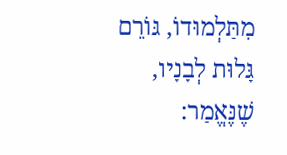מִתַּלְמוּדוֹ, גּוֹרֵם גָּלוּת לְבָנָיו, שֶׁנֶּאֱמַר: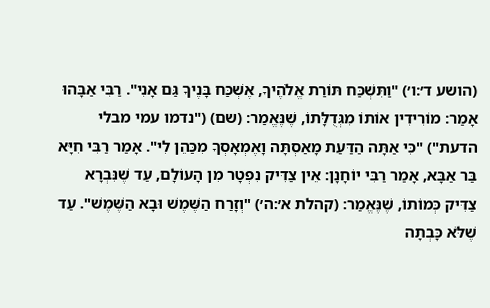(הושע ד׳:ו׳) "וַתִּשְׁכַּח תּוֹרַת אֱלֹהֶיךָ, אֶשְׁכַּח בָּנֶיךָ גַּם אָנִי". רַבִּי אַבָּהוּ אָמַר: מוֹרִידִין אוֹתוֹ מִגְּדֻלָּתוֹ, שֶׁנֶּאֱמַר: (שם) ("נדמו עמי מבלי הדעת") "כִּי אַתָּה הַדַּעַת מָאַסְתָּה וָאֶמְאָסְךָ מִכַּהֵן לִי". אָמַר רַבִּי חִיָּא בַּר אַבָּא, אָמַר רַבִּי יוֹחָנָן: אֵין צַדִּיק נִפְטָר מִן הָעוֹלָם, עַד שֶׁנִּבְרָא צַדִּיק כְּמוֹתוֹ, שֶׁנֶּאֱמַר: (קהלת א׳:ה׳) "וְזָרַח הַשֶּׁמֶשׁ וּבָא הַשֶּׁמֶשׁ". עַד שֶׁלֹּא כָּבְתָה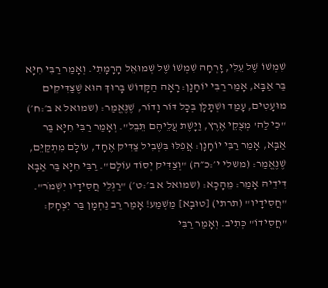שִׁמְשׁוֹ שֶׁל עֵלִי, זָרְחָה שִׁמְשׁוֹ שֶׁל שְׁמוּאֵל הָרָמָתִי. וְאָמַר רַבִּי חִיָּא בַּר אַבָּא, אָמַר רַבִּי יוֹחָנָן: רָאָה הַקָּדוֹשׁ בָּרוּךְ הוּא שֶׁצַּדִּיקִים מוּעָטִים, עָמַד וּשְׁתָלָן בְּכָל דּוֹר וָדוֹר, שֶׁנֶּאֱמַר: (שמואל א ב׳:ח׳) "כִּי לַה' מְצֻקֵי אֶרֶץ, וַיָּשֶׁת עֲלֵיהֶם תֵּבֵל". וְאָמַר רַבִּי חִיָּא בַּר אַבָּא, אָמַר רַבִּי יוֹחָנָן: אֲפִלּוּ בִּשְׁבִיל צַדִּיק אֶחָד, עוֹלָם מִתְקַיֵּם, שֶׁנֶּאֱמַר: (משלי י׳:כ״ה) "וְצַדִּיק יְסוֹד עוֹלָם". רַבִּי חִיָּא בַּר אַבָּא דִּידֵיהּ אָמַר: מֵהָכָא: (שמואל א ב׳:ט׳) "רַגְלֵי חֲסִידָיו יִשְׁמֹר". "חֲסִידָיו" (תרתי) [טוּבָא] מַשְׁמַע! אָמַר רַב נַחְמָן בַּר יִצְחָק: "חֲסִידוֹ" כְּתִיב. וְאָמַר רַבִּי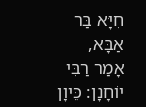חִיָּא בַּר אַבָּא, אָמַר רַבִּי יוֹחָנָן: כֵּיוָן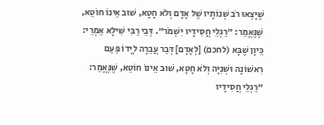שֶׁיָּצְאוּ רֹב שְׁנוֹתָיו שֶׁל אָדָם וְלֹא חָטָא, שׁוּב אֵינוֹ חוֹטֵא, שֶׁנֶּאֱמַר: "רַגְלֵי חֲסִידָיו יִשְׁמֹר". דְּבֵי רַבִּי שִׁילָא אַמְרֵי: כֵּיוָן שֶׁבָּא (לחכם) [לְאָדָם] דְּבַר עֲבֵרָה לְיָדוֹ פַּעַם רִאשׁוֹנָה וּשְׁנִיָּה וְלֹא חָטָא, שׁוּב אֵינוֹ חוֹטֵא, שֶׁנֶּאֱמַר: "רַגְלֵי חֲסִידָיו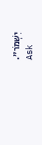יִשְׁמֹר".
Ask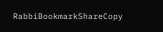RabbiBookmarkShareCopy